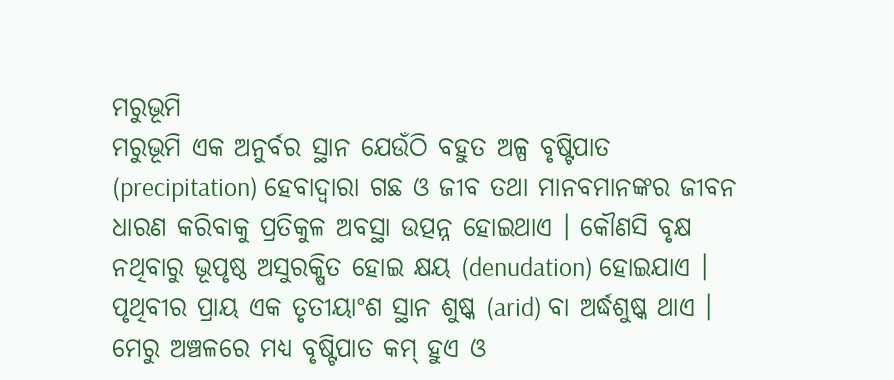ମରୁଭୂମି
ମରୁଭୂମି ଏକ ଅନୁର୍ବର ସ୍ଥାନ ଯେଉଁଠି ବହୁତ ଅଳ୍ପ ବୃଷ୍ଟିପାତ (precipitation) ହେବାଦ୍ୱାରା ଗଛ ଓ ଜୀବ ତଥା ମାନବମାନଙ୍କର ଜୀବନ ଧାରଣ କରିବାକୁ ପ୍ରତିକୁଳ ଅବସ୍ଥା ଉତ୍ପନ୍ନ ହୋଇଥାଏ । କୌଣସି ବୃକ୍ଷ ନଥିବାରୁ ଭୂପୃଷ୍ଠ ଅସୁରକ୍ଷିତ ହୋଇ କ୍ଷୟ (denudation) ହୋଇଯାଏ । ପୃଥିବୀର ପ୍ରାୟ ଏକ ତୃତୀୟାଂଶ ସ୍ଥାନ ଶୁଷ୍କ (arid) ବା ଅର୍ଦ୍ଧଶୁଷ୍କ ଥାଏ । ମେରୁ ଅଞ୍ଚଳରେ ମଧ୍ୟ ବୃଷ୍ଟିପାତ କମ୍ ହୁଏ ଓ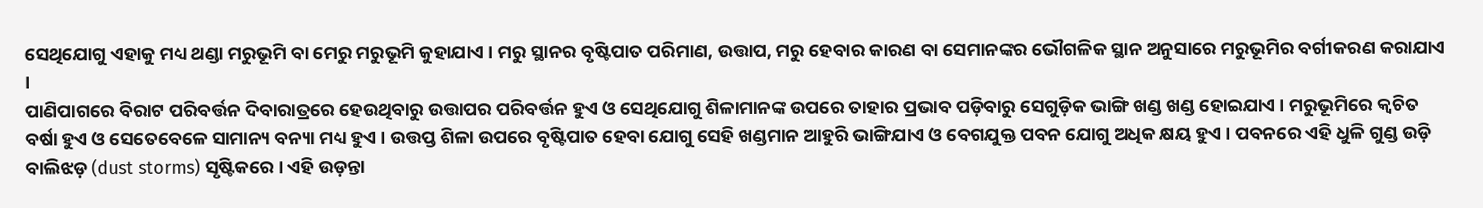ସେଥିଯୋଗୁ ଏହାକୁ ମଧ୍ୟ ଥଣ୍ଡା ମରୁଭୂମି ବା ମେରୁ ମରୁଭୂମି କୁହାଯାଏ । ମରୁ ସ୍ଥାନର ବୃଷ୍ଟିପାତ ପରିମାଣ, ଉତ୍ତାପ, ମରୁ ହେବାର କାରଣ ବା ସେମାନଙ୍କର ଭୌଗଳିକ ସ୍ଥାନ ଅନୁସାରେ ମରୁଭୂମିର ବର୍ଗୀକରଣ କରାଯାଏ ।
ପାଣିପାଗରେ ବିରାଟ ପରିବର୍ତ୍ତନ ଦିବାରାତ୍ରରେ ହେଉଥିବାରୁ ଉତ୍ତାପର ପରିବର୍ତ୍ତନ ହୁଏ ଓ ସେଥିଯୋଗୁ ଶିଳାମାନଙ୍କ ଉପରେ ତାହାର ପ୍ରଭାବ ପଡ଼ିବାରୁ ସେଗୁଡ଼ିକ ଭାଙ୍ଗି ଖଣ୍ଡ ଖଣ୍ଡ ହୋଇଯାଏ । ମରୁଭୂମିରେ କ୍ୱଚିତ ବର୍ଷା ହୁଏ ଓ ସେତେବେଳେ ସାମାନ୍ୟ ବନ୍ୟା ମଧ୍ୟ ହୁଏ । ଉତ୍ତପ୍ତ ଶିଳା ଉପରେ ବୃଷ୍ଟିପାତ ହେବା ଯୋଗୁ ସେହି ଖଣ୍ଡମାନ ଆହୁରି ଭାଙ୍ଗିଯାଏ ଓ ବେଗଯୁକ୍ତ ପବନ ଯୋଗୁ ଅଧିକ କ୍ଷୟ ହୁଏ । ପବନରେ ଏହି ଧୁଳି ଗୁଣ୍ଡ ଉଡ଼ି ବାଲିଝଡ଼ (dust storms) ସୃଷ୍ଟିକରେ । ଏହି ଉଡ଼ନ୍ତା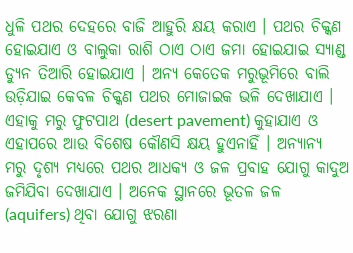ଧୁଳି ପଥର ଦେହରେ ବାଜି ଆହୁରି କ୍ଷୟ କରାଏ । ପଥର ଚିକ୍କଣ ହୋଇଯାଏ ଓ ବାଲୁକା ରାଶି ଠାଏ ଠାଏ ଜମା ହୋଇଯାଇ ସ୍ୟାଣ୍ଡ ଡ୍ୟୁନ ତିଆରି ହୋଇଯାଏ । ଅନ୍ୟ କେତେକ ମରୁଭୂମିରେ ବାଲି ଉଡ଼ିଯାଇ କେବଳ ଚିକ୍କଣ ପଥର ମୋଜାଇକ ଭଳି ଦେଖାଯାଏ । ଏହାକୁ ମରୁ ଫୁଟପାଥ (desert pavement) କୁହାଯାଏ ଓ ଏହାପରେ ଆଉ ବିଶେଷ କୌଣସି କ୍ଷୟ ହୁଏନାହିଁ । ଅନ୍ୟାନ୍ୟ ମରୁ ଦୃଶ୍ୟ ମଧ୍ୟରେ ପଥର ଆଧକ୍ୟ ଓ ଜଳ ପ୍ରବାହ ଯୋଗୁ କାଦୁଅ ଜମିଯିବା ଦେଖାଯାଏ । ଅନେକ ସ୍ଥାନରେ ଭୂତଳ ଜଳ (aquifers) ଥିବା ଯୋଗୁ ଝରଣା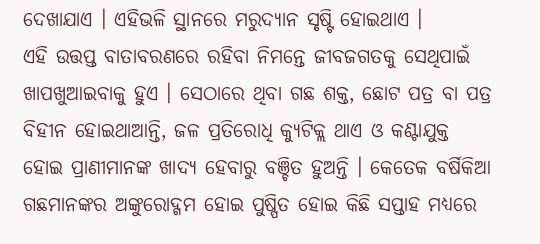ଦେଖାଯାଏ । ଏହିଭଳି ସ୍ଥାନରେ ମରୁଦ୍ୟାନ ସୃଷ୍ଟି ହୋଇଥାଏ ।
ଏହି ଉତ୍ତପ୍ତ ବାତାବରଣରେ ରହିବା ନିମନ୍ତେ ଜୀବଜଗତକୁ ସେଥିପାଇଁ ଖାପଖୁଆଇବାକୁ ହୁଏ । ସେଠାରେ ଥିବା ଗଛ ଶକ୍ତ, ଛୋଟ ପତ୍ର ବା ପତ୍ର ବିହୀନ ହୋଇଥାଆନ୍ତି, ଜଳ ପ୍ରତିରୋଧି କ୍ୟୁଟିକ୍ଲ ଥାଏ ଓ କଣ୍ଟାଯୁକ୍ତ ହୋଇ ପ୍ରାଣୀମାନଙ୍କ ଖାଦ୍ୟ ହେବାରୁ ବଞ୍ଚିତ ହୁଅନ୍ତି । କେତେକ ବର୍ଷିକିଆ ଗଛମାନଙ୍କର ଅଙ୍କୁରୋଦ୍ଗମ ହୋଇ ପୁଷ୍ପିତ ହୋଇ କିଛି ସପ୍ତାହ ମଧ୍ୟରେ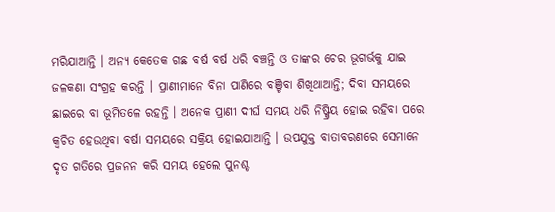ମରିଯାଆନ୍ତି । ଅନ୍ୟ କେତେକ ଗଛ ବର୍ଷ ବର୍ଷ ଧରି ବଞ୍ଚନ୍ତି ଓ ତାଙ୍କର ଚେର ଭୂଗର୍ଭକୁ ଯାଇ ଜଳକଣା ସଂଗ୍ରହ କରନ୍ତି । ପ୍ରାଣୀମାନେ ବିନା ପାଣିରେ ବଞ୍ଚିବା ଶିଖିଥାଆନ୍ତି; ଦିବା ସମୟରେ ଛାଇରେ ବା ଭୂମିତଳେ ରହନ୍ତି । ଅନେକ ପ୍ରାଣୀ ଦୀର୍ଘ ସମୟ ଧରି ନିଷ୍କ୍ରିୟ ହୋଇ ରହିବା ପରେ କ୍ୱଚିତ ହେଉଥିବା ବର୍ଷା ସମୟରେ ସକ୍ରିୟ ହୋଇଯାଆନ୍ତି । ଉପଯୁକ୍ତ ବାତାବରଣରେ ସେମାନେ ଦୃତ ଗତିରେ ପ୍ରଜନନ କରି ସମୟ ହେଲେ ପୁନଶ୍ଚ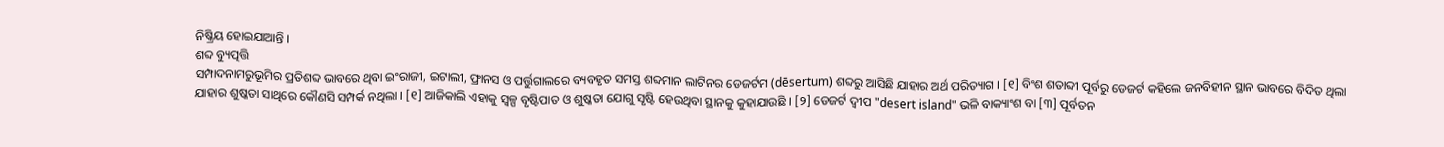ନିଷ୍କ୍ରିୟ ହୋଇଯାଆନ୍ତି ।
ଶବ୍ଦ ବ୍ୟୁତ୍ପତ୍ତି
ସମ୍ପାଦନାମରୁଭୂମିର ପ୍ରତିଶବ୍ଦ ଭାବରେ ଥିବା ଇଂରାଜୀ, ଇଟାଲୀ, ଫ୍ରାନସ ଓ ପର୍ତ୍ତୁଗାଲରେ ବ୍ୟବହୃତ ସମସ୍ତ ଶବ୍ଦମାନ ଲାଟିନର ଡେଜର୍ଟମ (dēsertum) ଶବ୍ଦରୁ ଆସିଛି ଯାହାର ଅର୍ଥ ପରିତ୍ୟାଗ । [୧] ବିଂଶ ଶତାବ୍ଦୀ ପୂର୍ବରୁ ଡେଜର୍ଟ କହିଲେ ଜନବିହୀନ ସ୍ଥାନ ଭାବରେ ବିଦିତ ଥିଲା ଯାହାର ଶୁଷ୍କତା ସାଥିରେ କୌଣସି ସମ୍ପର୍କ ନଥିଲା । [୧] ଆଜିକାଲି ଏହାକୁ ସ୍ୱଳ୍ପ ବୃଷ୍ଟିପାତ ଓ ଶୁଷ୍କତା ଯୋଗୁ ସୃଷ୍ଟି ହେଉଥିବା ସ୍ଥାନକୁ କୁହାଯାଉଛି । [୨] ଡେଜର୍ଟ ଦ୍ୱୀପ "desert island" ଭଳି ବାକ୍ୟାଂଶ ବା [୩] ପୂର୍ବତନ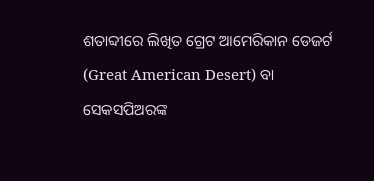ଶତାବ୍ଦୀରେ ଲିଖିତ ଗ୍ରେଟ ଆମେରିକାନ ଡେଜର୍ଟ (Great American Desert) ବା ସେକସପିଅରଙ୍କ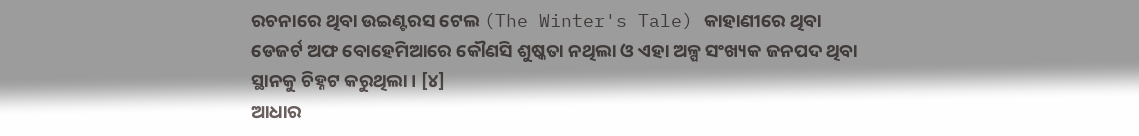ରଚନାରେ ଥିବା ଉଇଣ୍ଟରସ ଟେଲ (The Winter's Tale) କାହାଣୀରେ ଥିବା ଡେଜର୍ଟ ଅଫ ବୋହେମିଆରେ କୌଣସି ଶୁଷ୍କତା ନଥିଲା ଓ ଏହା ଅଳ୍ପ ସଂଖ୍ୟକ ଜନପଦ ଥିବା ସ୍ଥାନକୁ ଚିହ୍ନଟ କରୁଥିଲା । [୪]
ଆଧାର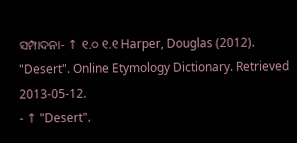ସମ୍ପାଦନା- ↑ ୧.୦ ୧.୧ Harper, Douglas (2012). "Desert". Online Etymology Dictionary. Retrieved 2013-05-12.
- ↑ "Desert".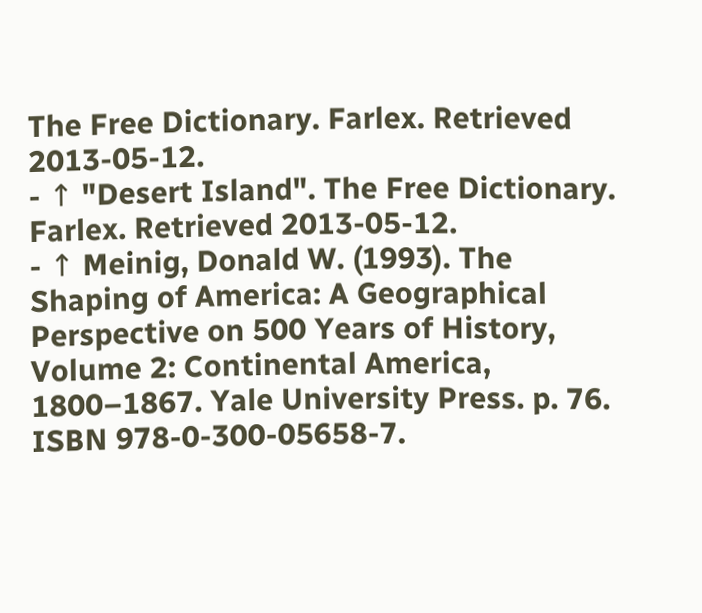The Free Dictionary. Farlex. Retrieved 2013-05-12.
- ↑ "Desert Island". The Free Dictionary. Farlex. Retrieved 2013-05-12.
- ↑ Meinig, Donald W. (1993). The Shaping of America: A Geographical Perspective on 500 Years of History, Volume 2: Continental America, 1800–1867. Yale University Press. p. 76. ISBN 978-0-300-05658-7.